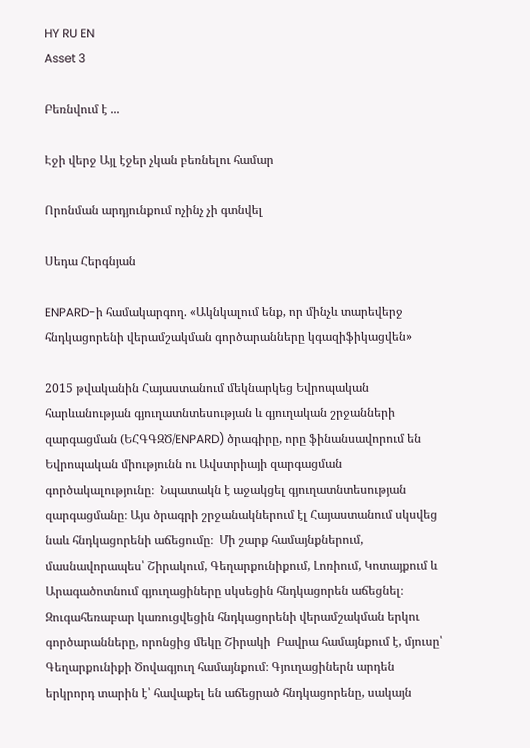HY RU EN
Asset 3

Բեռնվում է ...

Էջի վերջ Այլ էջեր չկան բեռնելու համար

Որոնման արդյունքում ոչինչ չի գտնվել

Սեդա Հերգնյան

ENPARD-ի համակարգող. «Ակնկալում ենք, որ մինչև տարեվերջ հնդկացորենի վերամշակման գործարանները կգազիֆիկացվեն»

2015 թվականին Հայաստանում մեկնարկեց Եվրոպական հարևանության գյուղատնտեսության և գյուղական շրջանների զարգացման (ԵՀԳԳԶԾ/ENPARD) ծրագիրը, որը ֆինանսավորում են Եվրոպական միությունն ու Ավստրիայի զարգացման գործակալությունը։  Նպատակն է աջակցել գյուղատնտեսության զարգացմանը։ Այս ծրագրի շրջանակներում էլ Հայաստանում սկսվեց նաև հնդկացորենի աճեցումը։  Մի շարք համայնքներում, մասնավորապես՝ Շիրակում, Գեղարքունիքում, Լոռիում, Կոտայքում և Արագածոտնում գյուղացիները սկսեցին հնդկացորեն աճեցնել։ Զուգահեռաբար կառուցվեցին հնդկացորենի վերամշակման երկու գործարանները, որոնցից մեկը Շիրակի  Բավրա համայնքում է, մյուսը՝ Գեղարքունիքի Ծովագյուղ համայնքում։ Գյուղացիներն արդեն երկրորդ տարին է՝ հավաքել են աճեցրած հնդկացորենը, սակայն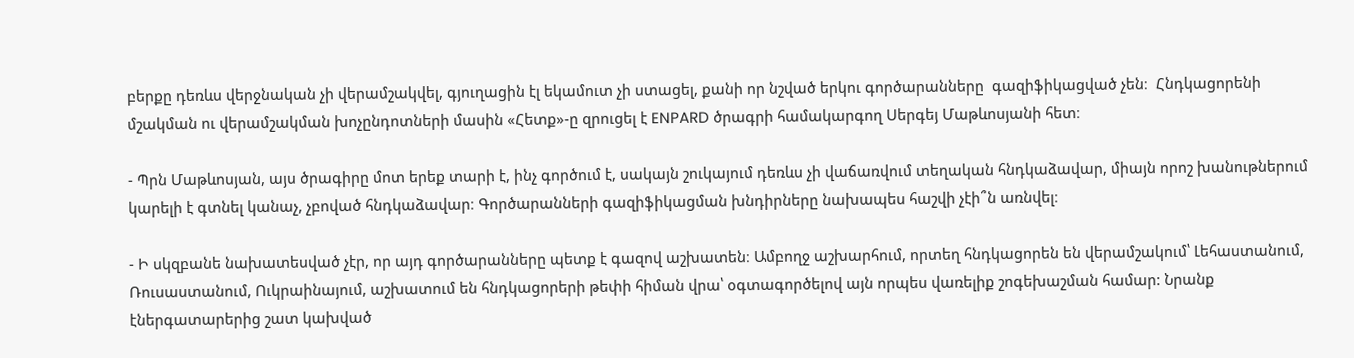բերքը դեռևս վերջնական չի վերամշակվել, գյուղացին էլ եկամուտ չի ստացել, քանի որ նշված երկու գործարանները  գազիֆիկացված չեն։  Հնդկացորենի մշակման ու վերամշակման խոչընդոտների մասին «Հետք»-ը զրուցել է ENPARD ծրագրի համակարգող Սերգեյ Մաթևոսյանի հետ։

- Պրն Մաթևոսյան, այս ծրագիրը մոտ երեք տարի է, ինչ գործում է, սակայն շուկայում դեռևս չի վաճառվում տեղական հնդկաձավար, միայն որոշ խանութներում կարելի է գտնել կանաչ, չբոված հնդկաձավար։ Գործարանների գազիֆիկացման խնդիրները նախապես հաշվի չէի՞ն առնվել։

- Ի սկզբանե նախատեսված չէր, որ այդ գործարանները պետք է գազով աշխատեն։ Ամբողջ աշխարհում, որտեղ հնդկացորեն են վերամշակում՝ Լեհաստանում, Ռուսաստանում, Ուկրաինայում, աշխատում են հնդկացորերի թեփի հիման վրա՝ օգտագործելով այն որպես վառելիք շոգեխաշման համար: Նրանք էներգատարերից շատ կախված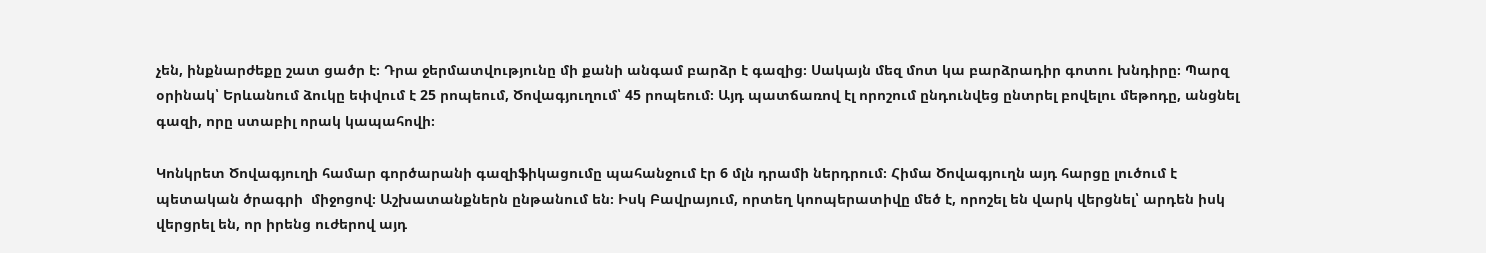չեն, ինքնարժեքը շատ ցածր է։ Դրա ջերմատվությունը մի քանի անգամ բարձր է գազից։ Սակայն մեզ մոտ կա բարձրադիր գոտու խնդիրը։ Պարզ օրինակ՝ Երևանում ձուկը եփվում է 25 րոպեում, Ծովագյուղում՝ 45 րոպեում։ Այդ պատճառով էլ որոշում ընդունվեց ընտրել բովելու մեթոդը, անցնել գազի, որը ստաբիլ որակ կապահովի։

Կոնկրետ Ծովագյուղի համար գործարանի գազիֆիկացումը պահանջում էր 6 մլն դրամի ներդրում։ Հիմա Ծովագյուղն այդ հարցը լուծում է պետական ծրագրի  միջոցով։ Աշխատանքներն ընթանում են։ Իսկ Բավրայում, որտեղ կոոպերատիվը մեծ է, որոշել են վարկ վերցնել՝ արդեն իսկ վերցրել են, որ իրենց ուժերով այդ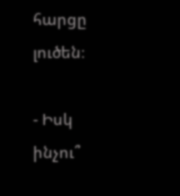հարցը լուծեն։

- Իսկ ինչու՞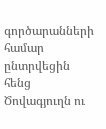գործարանների համար ընտրվեցին հենց Ծովագյուղն ու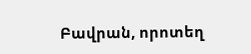Բավրան, որոտեղ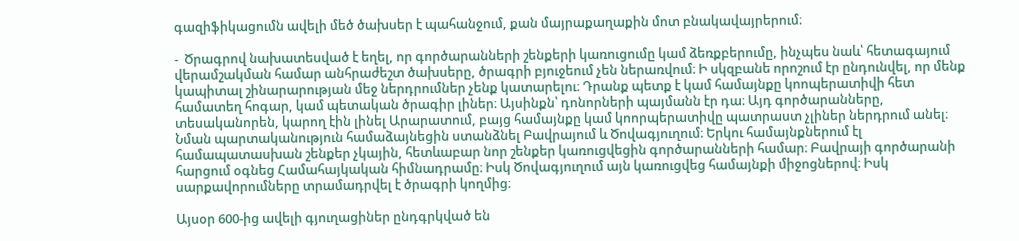գազիֆիկացումն ավելի մեծ ծախսեր է պահանջում, քան մայրաքաղաքին մոտ բնակավայրերում։

-  Ծրագրով նախատեսված է եղել, որ գործարանների շենքերի կառուցումը կամ ձեռքբերումը, ինչպես նաև՝ հետագայում վերամշակման համար անհրաժեշտ ծախսերը, ծրագրի բյուջեում չեն ներառվում։ Ի սկզբանե որոշում էր ընդունվել, որ մենք կապիտալ շինարարության մեջ ներդրումներ չենք կատարելու։ Դրանք պետք է կամ համայնքը կոոպերատիվի հետ համատեղ հոգար, կամ պետական ծրագիր լիներ։ Այսինքն՝ դոնորների պայմանն էր դա։ Այդ գործարանները, տեսականորեն, կարող էին լինել Արարատում, բայց համայնքը կամ կոորպերատիվը պատրաստ չլիներ ներդրում անել։ Նման պարտականություն համաձայնեցին ստանձնել Բավրայում և Ծովագյուղում։ Երկու համայնքներում էլ համապատասխան շենքեր չկային, հետևաբար նոր շենքեր կառուցվեցին գործարանների համար։ Բավրայի գործարանի հարցում օգնեց Համահայկական հիմնադրամը։ Իսկ Ծովագյուղում այն կառուցվեց համայնքի միջոցներով։ Իսկ սարքավորումները տրամադրվել է ծրագրի կողմից։

Այսօր 600-ից ավելի գյուղացիներ ընդգրկված են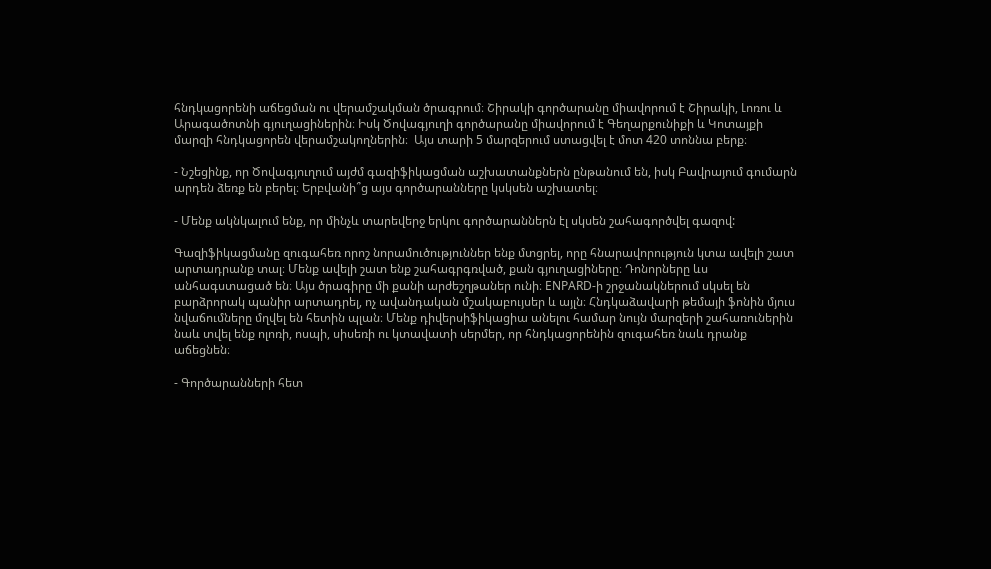հնդկացորենի աճեցման ու վերամշակման ծրագրում։ Շիրակի գործարանը միավորում է Շիրակի, Լոռու և Արագածոտնի գյուղացիներին։ Իսկ Ծովագյուղի գործարանը միավորում է Գեղարքունիքի և Կոտայքի մարզի հնդկացորեն վերամշակողներին։  Այս տարի 5 մարզերում ստացվել է մոտ 420 տոննա բերք։

- Նշեցինք, որ Ծովագյուղում այժմ գազիֆիկացման աշխատանքներն ընթանում են, իսկ Բավրայում գումարն արդեն ձեռք են բերել։ Երբվանի՞ց այս գործարանները կսկսեն աշխատել։

- Մենք ակնկալում ենք, որ մինչև տարեվերջ երկու գործարաններն էլ սկսեն շահագործվել գազով:

Գազիֆիկացմանը զուգահեռ որոշ նորամուծություններ ենք մտցրել, որը հնարավորություն կտա ավելի շատ արտադրանք տալ։ Մենք ավելի շատ ենք շահագրգռված, քան գյուղացիները։ Դոնորները ևս անհագստացած են։ Այս ծրագիրը մի քանի արժեշղթաներ ունի։ ENPARD-ի շրջանակներում սկսել են բարձրորակ պանիր արտադրել, ոչ ավանդական մշակաբույսեր և այլն։ Հնդկաձավարի թեմայի ֆոնին մյուս նվաճումները մղվել են հետին պլան։ Մենք դիվերսիֆիկացիա անելու համար նույն մարզերի շահառուներին նաև տվել ենք ոլոռի, ոսպի, սիսեռի ու կտավատի սերմեր, որ հնդկացորենին զուգահեռ նաև դրանք աճեցնեն։

- Գործարանների հետ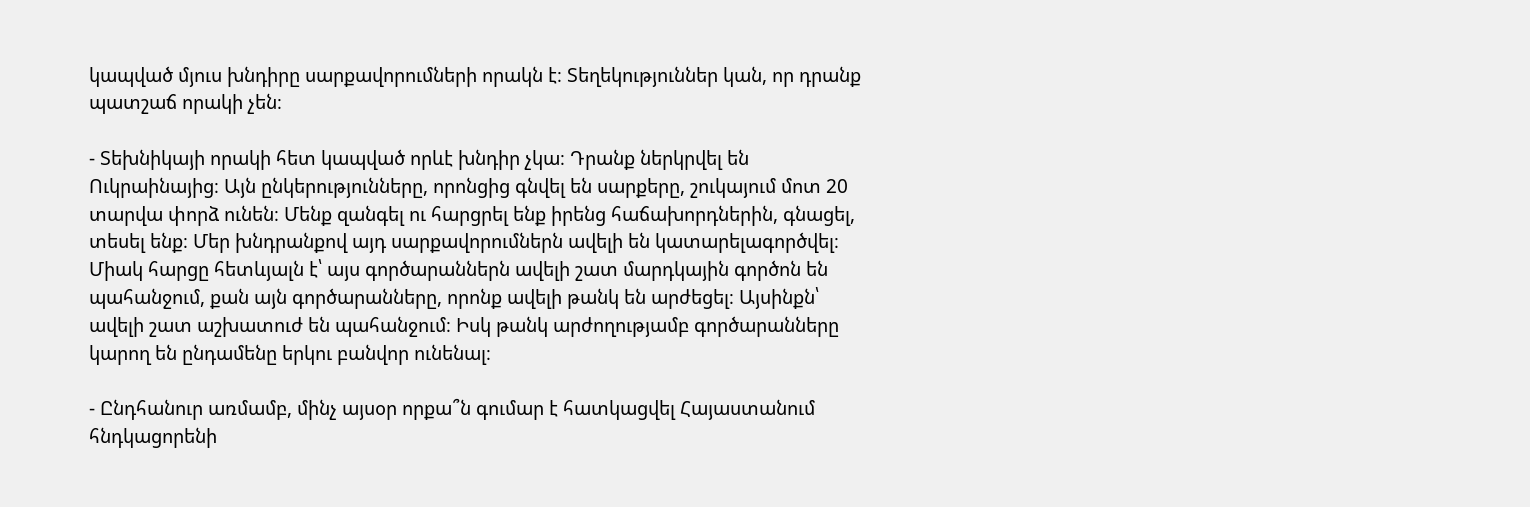կապված մյուս խնդիրը սարքավորումների որակն է։ Տեղեկություններ կան, որ դրանք պատշաճ որակի չեն։

- Տեխնիկայի որակի հետ կապված որևէ խնդիր չկա։ Դրանք ներկրվել են Ուկրաինայից։ Այն ընկերությունները, որոնցից գնվել են սարքերը, շուկայում մոտ 20 տարվա փորձ ունեն։ Մենք զանգել ու հարցրել ենք իրենց հաճախորդներին, գնացել, տեսել ենք։ Մեր խնդրանքով այդ սարքավորումներն ավելի են կատարելագործվել։ Միակ հարցը հետևյալն է՝ այս գործարաններն ավելի շատ մարդկային գործոն են պահանջում, քան այն գործարանները, որոնք ավելի թանկ են արժեցել։ Այսինքն՝ ավելի շատ աշխատուժ են պահանջում։ Իսկ թանկ արժողությամբ գործարանները կարող են ընդամենը երկու բանվոր ունենալ։

- Ընդհանուր առմամբ, մինչ այսօր որքա՞ն գումար է հատկացվել Հայաստանում հնդկացորենի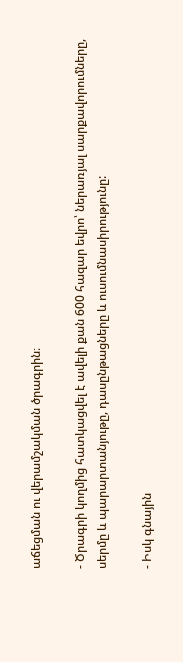աճեցման ու վերամշակման ծրագրին։

- Ծրագրի կողմից հատկացվել է ավելի քան 600 հազար եվրո՝ ներառյալ սարքավորումները, սերմը և պարարտանյութը, դասընթացները և ուսումնասիրությունը:

- Իսկ գնային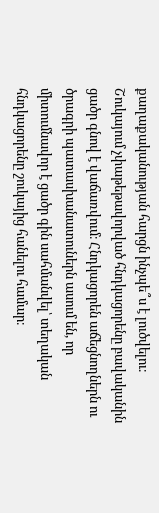քաղաքականության հարցն ինչպե՞ս է լուծվելու։  Շուկայում չփաթեթավորված հնդկացորենը բավականին ցածր գնով է վաճառվում։ Հնդկացորեն աճեցնողներն ու ծրագրի պատասխանատուներն ասում են, որ միտումնավոր է ցածր գին սահմանվել՝ տեղական հնդկացորենը շուկայից հանելու համար։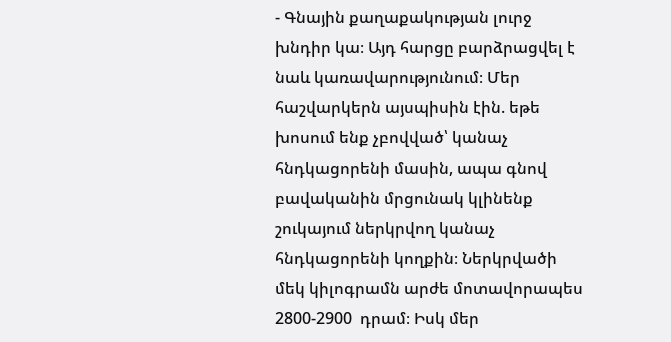- Գնային քաղաքակության լուրջ խնդիր կա։ Այդ հարցը բարձրացվել է նաև կառավարությունում։ Մեր հաշվարկերն այսպիսին էին. եթե խոսում ենք չբովված՝ կանաչ հնդկացորենի մասին, ապա գնով բավականին մրցունակ կլինենք շուկայում ներկրվող կանաչ հնդկացորենի կողքին։ Ներկրվածի մեկ կիլոգրամն արժե մոտավորապես 2800-2900  դրամ։ Իսկ մեր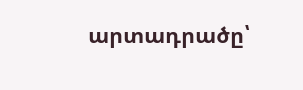արտադրածը՝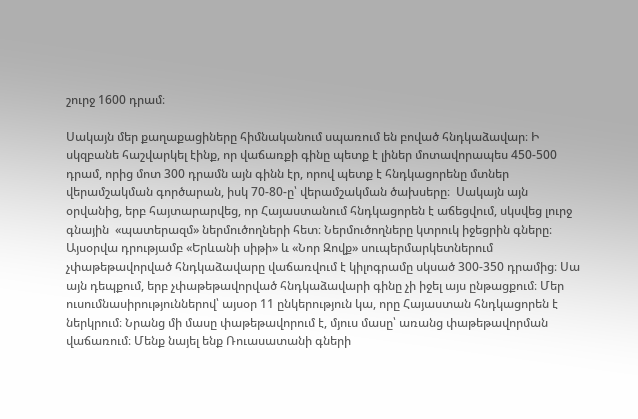շուրջ 1600 դրամ։

Սակայն մեր քաղաքացիները հիմնականում սպառում են բոված հնդկաձավար։ Ի սկզբանե հաշվարկել էինք, որ վաճառքի գինը պետք է լիներ մոտավորապես 450-500 դրամ, որից մոտ 300 դրամն այն գինն էր, որով պետք է հնդկացորենը մտներ վերամշակման գործարան, իսկ 70-80-ը՝ վերամշակման ծախսերը։  Սակայն այն օրվանից, երբ հայտարարվեց, որ Հայաստանում հնդկացորեն է աճեցվում, սկսվեց լուրջ գնային  «պատերազմ» ներմուծողների հետ։ Ներմուծողները կտրուկ իջեցրին գները։ Այսօրվա դրությամբ «Երևանի սիթի» և «Նոր Զովք» սուպերմարկետներում չփաթեթավորված հնդկաձավարը վաճառվում է կիլոգրամը սկսած 300-350 դրամից։ Սա այն դեպքում, երբ չփաթեթավորված հնդկաձավարի գինը չի իջել այս ընթացքում։ Մեր ուսումնասիրություններով՝ այսօր 11 ընկերություն կա, որը Հայաստան հնդկացորեն է ներկրում։ Նրանց մի մասը փաթեթավորում է, մյուս մասը՝ առանց փաթեթավորման վաճառում։ Մենք նայել ենք Ռուասատանի գների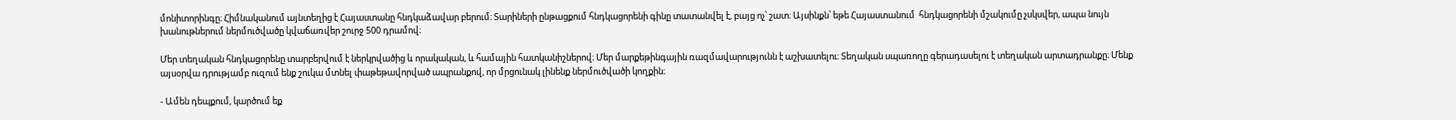մոնիտորինգը։ Հիմնականում այնտեղից է Հայաստանը հնդկաձավար բերում։ Տարիների ընթացքում հնդկացորենի գինը տատանվել է, բայց ոչ՝ շատ։ Այսինքն՝ եթե Հայաստանում  հնդկացորենի մշակումը չսկսվեր, ապա նույն խանութներում ներմուծվածը կվաճառվեր շուրջ 500 դրամով։

Մեր տեղական հնդկացորենը տարբերվում է ներկրվածից և որակական, և համային հատկանիշներով։ Մեր մարքեթինգային ռազմավարությունն է աշխատելու։ Տեղական սպառողը գերադասելու է տեղական արտադրանքը։ Մենք այսօրվա դրությամբ ուզում ենք շուկա մտնել փաթեթավորված ապրանքով, որ մրցունակ լինենք ներմուծվածի կողքին։

- Ամեն դեպքում, կարծում եք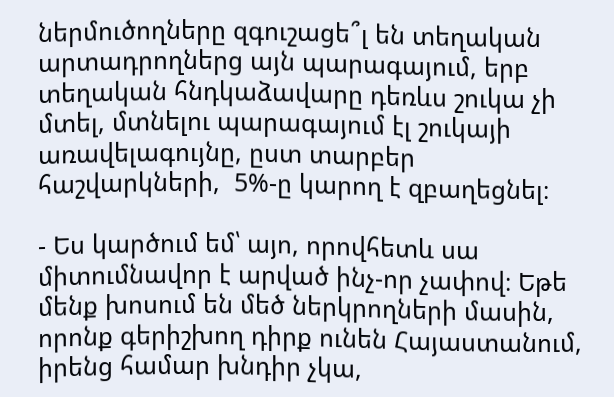ներմուծողները զգուշացե՞լ են տեղական արտադրողներց այն պարագայում, երբ տեղական հնդկաձավարը դեռևս շուկա չի մտել, մտնելու պարագայում էլ շուկայի առավելագույնը, ըստ տարբեր հաշվարկների,  5%-ը կարող է զբաղեցնել։

- Ես կարծում եմ՝ այո, որովհետև սա միտումնավոր է արված ինչ-որ չափով։ Եթե մենք խոսում են մեծ ներկրողների մասին, որոնք գերիշխող դիրք ունեն Հայաստանում, իրենց համար խնդիր չկա,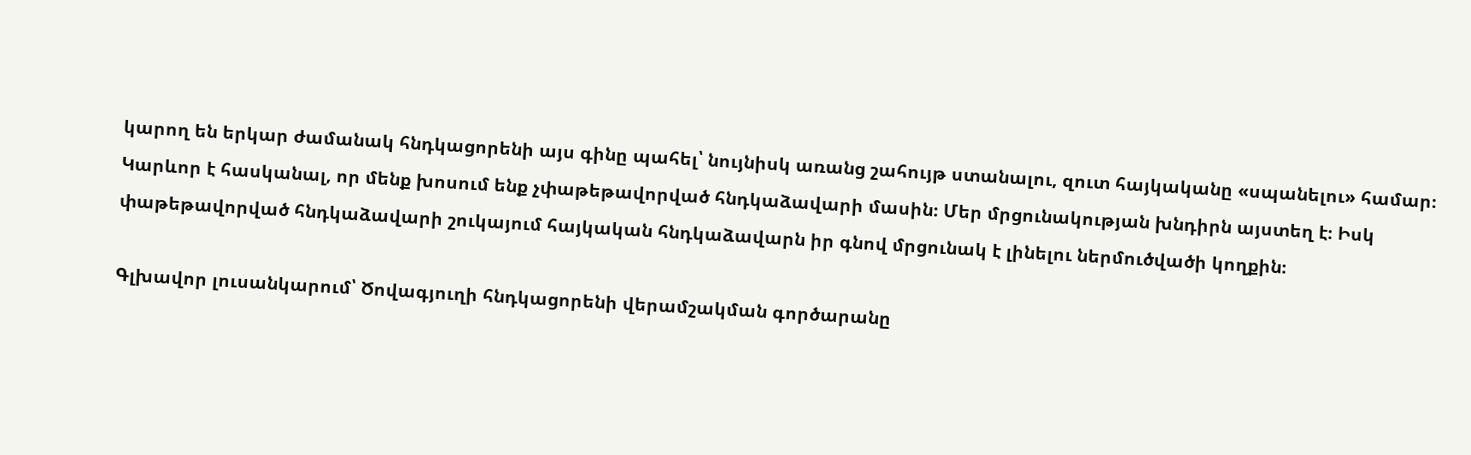կարող են երկար ժամանակ հնդկացորենի այս գինը պահել՝ նույնիսկ առանց շահույթ ստանալու, զուտ հայկականը «սպանելու» համար։ Կարևոր է հասկանալ, որ մենք խոսում ենք չփաթեթավորված հնդկաձավարի մասին։ Մեր մրցունակության խնդիրն այստեղ է։ Իսկ փաթեթավորված հնդկաձավարի շուկայում հայկական հնդկաձավարն իր գնով մրցունակ է լինելու ներմուծվածի կողքին։

Գլխավոր լուսանկարում՝ Ծովագյուղի հնդկացորենի վերամշակման գործարանը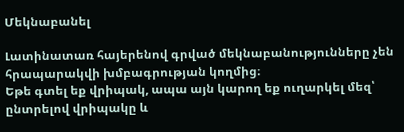Մեկնաբանել

Լատինատառ հայերենով գրված մեկնաբանությունները չեն հրապարակվի խմբագրության կողմից։
Եթե գտել եք վրիպակ, ապա այն կարող եք ուղարկել մեզ՝ ընտրելով վրիպակը և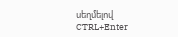սեղմելով CTRL+Enter